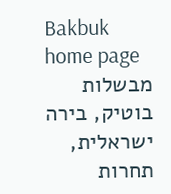Bakbuk home page
מבשלות בוטיק, בירה ישראלית, תחרות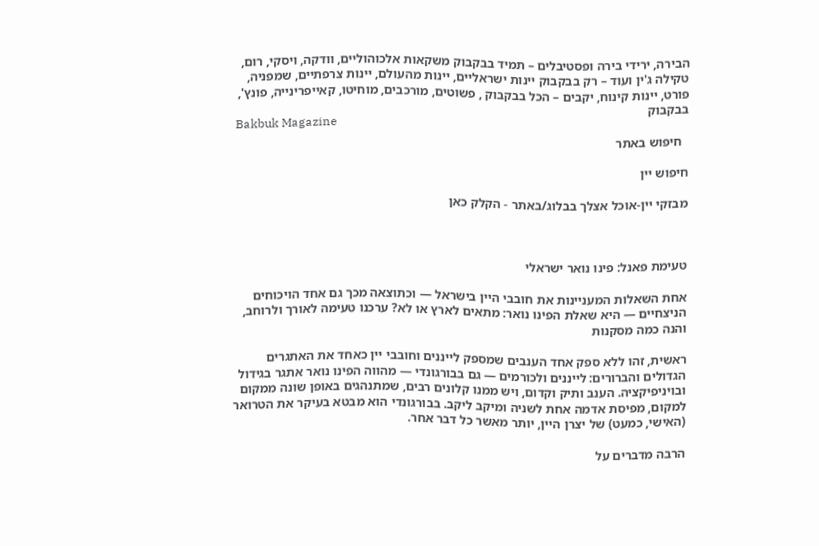הבירה, ירידי בירה ופסטיבלים – תמיד בבקבוק משקאות אלכוהוליים, וודקה, ויסקי, רום, טקילה ג'ין ועוד – רק בבקבוק יינות ישראליים, יינות מהעולם, יינות צרפתיים, שמפניה, פורט, יינות קינוח, יקבים – הכל בבקבוק , פשוטים, מורכבים, מוחיטו, קאייפרינייה, פונץ', בבקבוק
Bakbuk Magazine
  חיפוש באתר

חיפוש יין

מבזקי יין-אוכל אצלך בבלוג/באתר - הקלק כאן



טעימת פאנל: פינו נואר ישראלי

אחת השאלות המעניינות את חובבי היין בישראל — וכתוצאה מכך גם אחד הויכוחים הניצחיים — היא שאלת הפינו נואר: מתאים לארץ או לא? ערכנו טעימה לאורך ולרוחב, והנה כמה מסקנות

ראשית, זהו ללא ספק אחד הענבים שמספק לייננים וחובבי יין כאחד את האתגרים הגדולים והברורים: לייננים ולכורמים — גם בבורגונדי — מהווה הפינו נואר אתגר בגידול ובויניפיקציה. הענב ותיק וקדום, ויש ממנו קלונים רבים, שמתנהגים באופן שונה ממקום למקום, מפיסת אדמה אחת לשניה ומיקב ליקב. בבורגונדי הוא מבטא בעיקר את הטרואר (האישי, כמעט) של יצרן היין, יותר מאשר כל דבר אחר.

הרבה מדברים על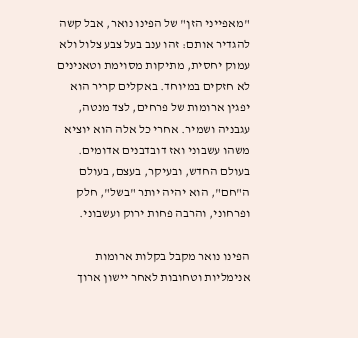"מאפייני הזן" של הפינו נואר, אבל קשה להגדיר אותם: זהו ענב בעל צבע צלול ולא עמוק יחסית, מתיקות מסוימת וטאנינים לא חזקים במיוחד. באקלים קריר הוא יפגין ארומות של פרחים, לצד מנטה, עגבניה ושמיר. אחרי כל אלה הוא יוציא משהו עשבוני ואז דובדבנים אדומים. בעולם החדש, ובעיקר, בעצם, בעולם ה"חם", הוא יהיה יותר "בשל", חלק ופרחוני, והרבה פחות ירוק ועשבוני.

הפינו נואר מקבל בקלות ארומות אנימליות וטחובות לאחר יישון ארוך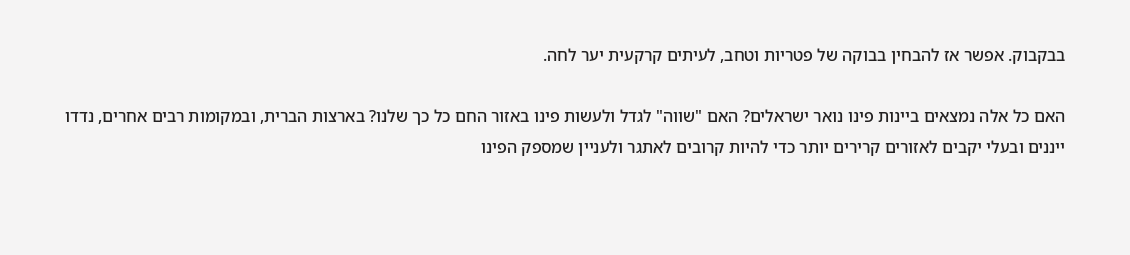בבקבוק. אפשר אז להבחין בבוקה של פטריות וטחב, לעיתים קרקעית יער לחה.

האם כל אלה נמצאים ביינות פינו נואר ישראלים? האם "שווה" לגדל ולעשות פינו באזור החם כל כך שלנו? בארצות הברית, ובמקומות רבים אחרים, נדדו ייננים ובעלי יקבים לאזורים קרירים יותר כדי להיות קרובים לאתגר ולעניין שמספק הפינו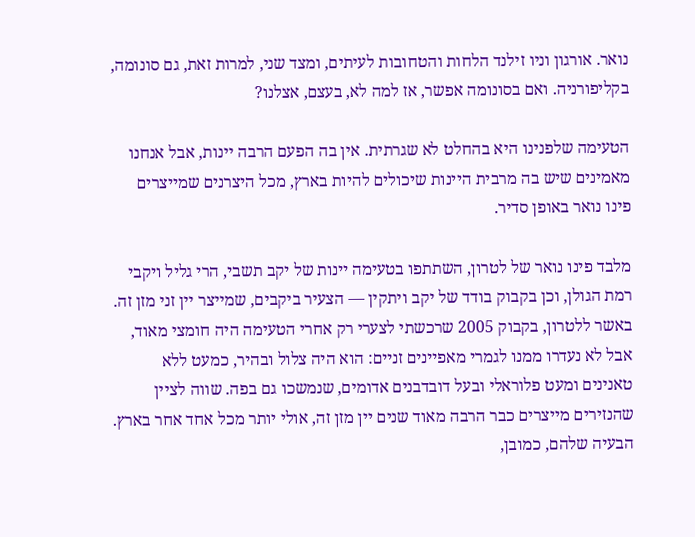נואר. אורגון וניו זילנד הלחות והטחובות לעיתים, ומצד שני, למרות זאת, גם סונומה, בקליפורניה. ואם בסונומה אפשר, אז למה לא, בעצם, אצלנו?

הטעימה שלפנינו היא בהחלט לא שגרתית. אין בה הפעם הרבה יינות, אבל אנחנו מאמינים שיש בה מרבית היינות שיכולים להיות בארץ, מכל היצרנים שמייצרים פינו נואר באופן סדיר.

מלבד פינו נואר של לטרון, השתתפו בטעימה יינות של יקב תשבי, הרי גליל ויקבי רמת הגולן, וכן בקבוק בודד של יקב ויתקין — הצעיר ביקבים, שמייצר יין זני מזן זה. באשר ללטרון, בקבוק 2005 שרכשתי לצערי רק אחרי הטעימה היה חומצי מאוד, אבל לא נעדרו ממנו לגמרי מאפיינים זניים: הוא היה צלול ובהיר, כמעט ללא טאנינים ומעט פלוראלי ובעל דובדבנים אדומים, שנמשכו גם בפה. שווה לציין שהנזירים מייצרים כבר הרבה מאוד שנים יין מזן זה, אולי יותר מכל אחד אחר בארץ. הבעיה שלהם, כמובן,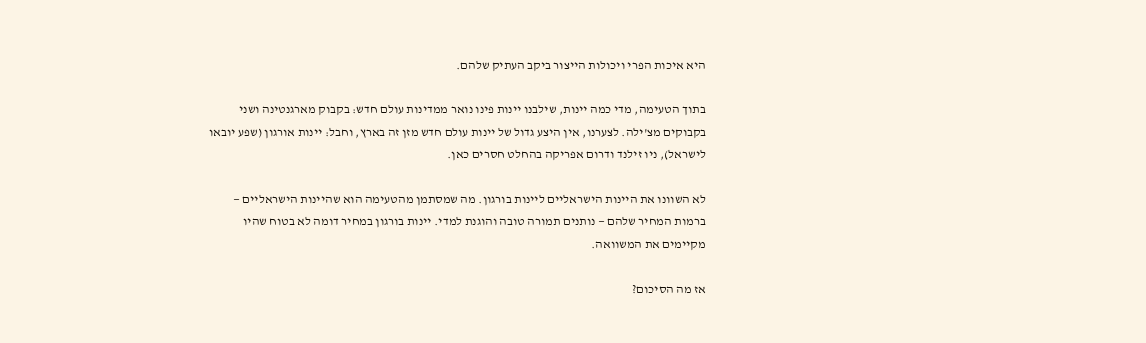היא איכות הפרי ויכולות הייצור ביקב העתיק שלהם.

בתוך הטעימה, מדי כמה יינות, שילבנו יינות פינו נואר ממדינות עולם חדש: בקבוק מארגנטינה ושני בקבוקים מצ'ילה. לצערנו, אין היצע גדול של יינות עולם חדש מזן זה בארץ, וחבל: יינות אורגון (שפע יובאו לישראל), ניו זילנד ודרום אפריקה בהחלט חסרים כאן.

לא השוונו את היינות הישראליים ליינות בורגון. מה שמסתמן מהטעימה הוא שהיינות הישראליים — ברמות המחיר שלהם — נותנים תמורה טובה והוגנת למדי. יינות בורגון במחיר דומה לא בטוח שהיו מקיימים את המשוואה.

אז מה הסיכום?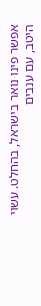אפשר פינו נואר בישראל, בהחלט. עשוי היטב, עם ענבים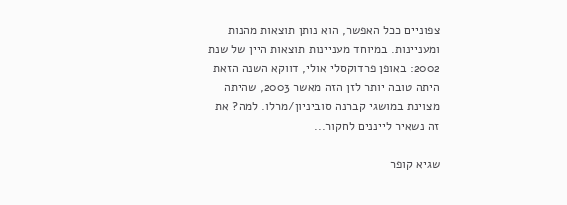צפוניים ככל האפשר, הוא נותן תוצאות מהנות ומעניינות. במיוחד מעניינות תוצאות היין של שנת 2002: באופן פרדוקסלי אולי, דווקא השנה הזאת היתה טובה יותר לזן הזה מאשר 2003, שהיתה מצוינת במושגי קברנה סוביניון/מרלו. למה? את זה נשאיר לייננים לחקור...

שגיא קופר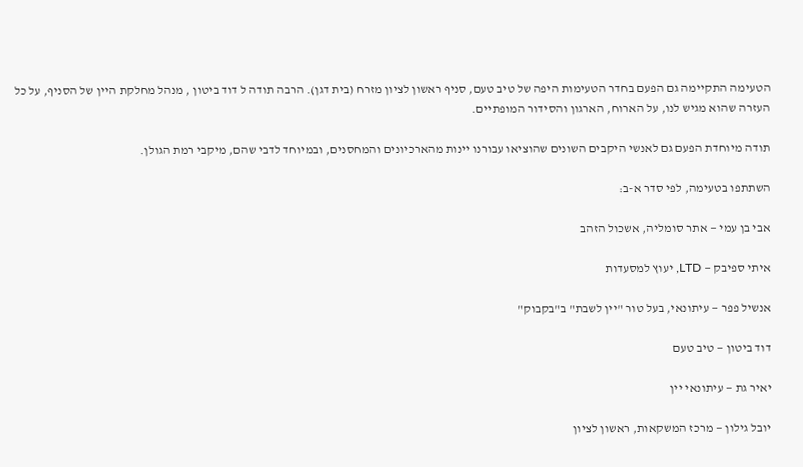הטעימה התקיימה גם הפעם בחדר הטעימות היפה של טיב טעם, סניף ראשון לציון מזרח (בית דגן). הרבה תודה ל דוד ביטון , מנהל מחלקת היין של הסניף, על כל העזרה שהוא מגיש לנו, על הארוח, הארגון והסידור המופתיים.

תודה מיוחדת הפעם גם לאנשי היקבים השונים שהוציאו עבורנו יינות מהארכיונים והמחסנים, ובמיוחד לדבי שהם, מיקבי רמת הגולן.

השתתפו בטעימה, לפי סדר א-ב:

אבי בן עמי — אתר סומליה, אשכול הזהב

איתי ספיבק — LTD, יעוץ למסעדות

אנשיל פפר — עיתונאי, בעל טור "יין לשבת" ב"בקבוק"

דוד ביטון — טיב טעם

יאיר גת — עיתונאי יין

יובל גילון — מרכז המשקאות, ראשון לציון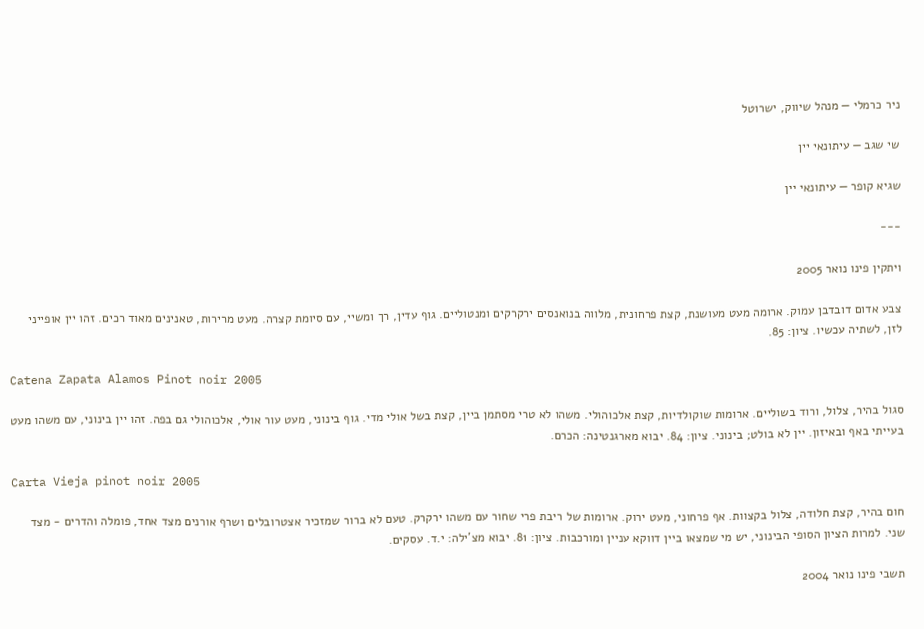ניר כרמלי — מנהל שיווק, ישרוטל

שי שגב — עיתונאי יין

שגיא קופר — עיתונאי יין

---

ויתקין פינו נואר 2005

צבע אדום דובדבן עמוק. ארומה מעט מעושנת, קצת פרחונית, מלווה בנואנסים ירקרקים ומנטוליים. גוף עדין, רך ומשיי, עם סיומת קצרה. מעט מרירות, טאנינים מאוד רכים. זהו יין אופייני לזן, לשתיה עכשיו. ציון: 85.

Catena Zapata Alamos Pinot noir 2005

סגול בהיר, צלול, ורוד בשוליים. ארומות שוקולדיות, קצת אלכוהולי. משהו לא טרי מסתמן ביין, קצת בשל אולי מדי. גוף בינוני, מעט עור אולי, אלכוהולי גם בפה. זהו יין בינוני, עם משהו מעט בעייתי באף ובאיזון. יין לא בולט; בינוני. ציון: 84. יבוא מארגנטינה: הכרם.

Carta Vieja pinot noir 2005

חום בהיר, קצת חלודה, צלול בקצוות. אף פרחוני, מעט ירוק. ארומות של ריבת פרי שחור עם משהו ירקרק. טעם לא ברור שמזכיר אצטרובלים ושרף אורנים מצד אחד, פומלה והדרים - מצד שני. למרות הציון הסופי הבינוני, יש מי שמצאו ביין דווקא עניין ומורכבות. ציון: 81. יבוא מצ'ילה: י.ד. עסקים.

תשבי פינו נואר 2004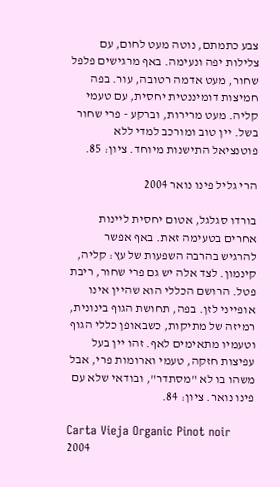צבע כתמתם, נוטה מעט לחום, עם צלילות יפה ונעימה. באף מרגישים פלפל שחור, מעט אדמה רטובה, עור. בפה חמיצות דומיננטית יחסית, עם טעמי קליה. מעט מרירות, וברקע - פרי שחור בשל. יין טוב ומורכב למדי ללא פוטנציאל התישנות מיוחד. ציון: 85.

הרי גליל פינו נואר 2004

בורדו סגלגל, אטום יחסית ליינות אחרים בטעימה זאת. באף אפשר להרגיש בהרבה השפעות של עץ: קליה, קינמון. לצד אלה יש גם פרי שחור, ריבת פטל. הרושם הכללי הוא שהיין אינו אופייני לזן. בפה, תחושת הגוף בינונית, רמיזה של מתיקות, כשבאופן כללי הגוף וטעמיו מתאימים לאף. זהו יין בעל עפיצות חזקה, טעמי וארומות פרי, אבל משהו בו לא "מסתדר", ובודאי שלא עם פינו נואר. ציון: 84.

Carta Vieja Organic Pinot noir 2004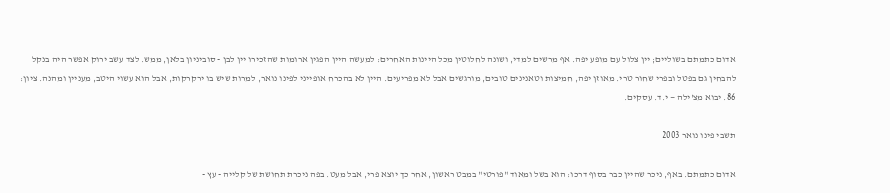אדום כתמתם בשוליים; יין צלול עם מופע יפה. אף מרשים למדי, ושונה לחלוטין מכל היינות האחרים: למעשה היין הפגין ארומות שהזכירו יין לבן - סוביניון בלאן, ממש. לצד עשב ירוק אפשר היה בנקל להבחין גם בפטל ובפרי שחור טרי. מאוזן יפה, חמיצות וטאנינים טובים, מורגשים אבל לא מפריעים. היין לא בהכרח אופייני לפינו נואר, למרות שיש בו ירקרקות, אבל הוא עשוי היטב, מעניין ומהנה. ציון: 86. יבוא מצ'ילה — י.ד. עסקים.

תשבי פינו נואר 2003

אדום כתמתם. באף, ניכר שהיין כבר בסוף דרכו: הוא בשל ומאוד "פורטי" במבט ראשון, אחר כך יוצא פרי, אבל מעט. בפה ניכרת תחושת של קלייה - עץ -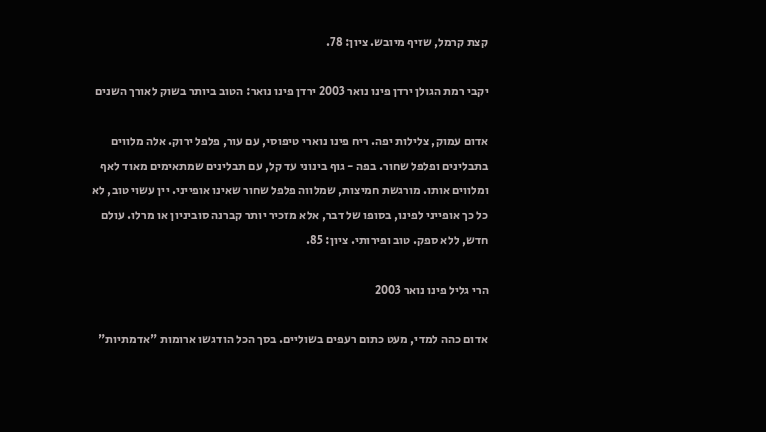קצת קרמל, שזיף מיובש. ציון: 78.

יקבי רמת הגולן ירדן פינו נואר 2003 ירדן פינו נואר: הטוב ביותר בשוק לאורך השנים

אדום עמוק, צלילות יפה. ריח פינו נוארי טיפוסי, עם עור, פלפל ירוק. אלה מלווים בתבלינים ופלפל שחור. בפה - גוף בינוני עד קל, עם תבלינים שמתאימים מאוד לאף ומלווים אותו. מורגשת חמיצות, שמלווה פלפל שחור שאינו אופייני. יין עשוי טוב, לא כל כך אופייני לפינו, בסופו של דבר, אלא מזכיר יותר קברנה סוביניון או מרלו. עולם חדש, ללא ספק. טוב ופירותי. ציון: 85.

הרי גליל פינו נואר 2003

אדום כהה למדי, מעט כתום רעפים בשוליים. בסך הכל הודגשו ארומות "אדמתיות"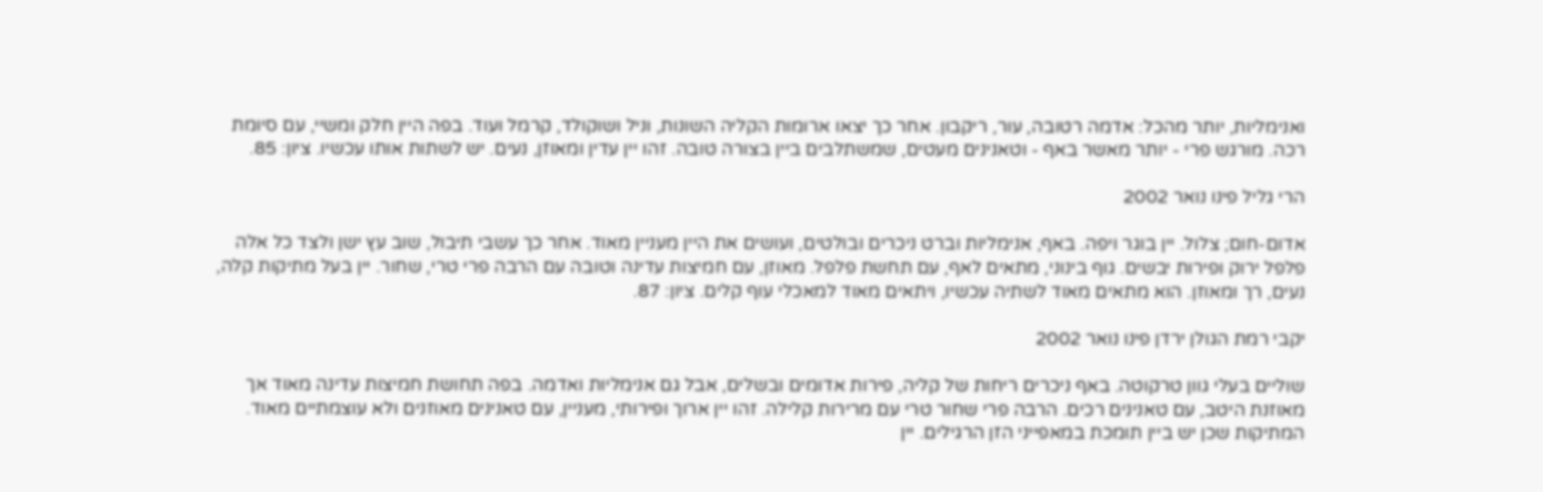ואנימליות, יותר מהכל: אדמה רטובה, עור, ריקבון. אחר כך יצאו ארומות הקליה השונות, וניל ושוקולד, קרמל ועוד. בפה היין חלק ומשיי, עם סיומת רכה. מורגש פרי - יותר מאשר באף - וטאנינים מעטים, שמשתלבים ביין בצורה טובה. זהו יין עדין ומאוזן, נעים. יש לשתות אותו עכשיו. ציון: 85.

הרי גליל פינו נואר 2002

אדום-חום; צלול. יין בוגר ויפה. באף, אנימליות וברט ניכרים ובולטים, ועושים את היין מעניין מאוד. אחר כך עשבי תיבול, שוב עץ ישן ולצד כל אלה פלפל ירוק ופירות יבשים. גוף בינוני, מתאים לאף, עם תחשת פלפל. מאוזן, עם חמיצות עדינה וטובה עם הרבה פרי טרי, שחור. יין בעל מתיקות קלה, נעים, רך ומאוזן. הוא מתאים מאוד לשתיה עכשיו, ויתאים מאוד למאכלי עוף קלים. ציון: 87.

יקבי רמת הגולן ירדן פינו נואר 2002

שוליים בעלי גוון טרקוטה. באף ניכרים ריחות של קליה, פירות אדומים ובשלים, אבל גם אנימליות ואדמה. בפה תחושת חמיצות עדינה מאוד אך מאוזנת היטב, עם טאנינים רכים. הרבה פרי שחור טרי עם מרירות קלילה. זהו יין ארוך ופירותי, מעניין, עם טאנינים מאוזנים ולא עוצמתיים מאוד. המתיקות שכן יש ביין תומכת במאפייני הזן הרגילים. יין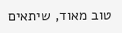טוב מאוד, שיתאים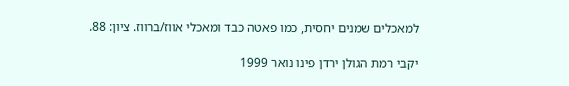למאכלים שמנים יחסית, כמו פאטה כבד ומאכלי אווז/ברווז. ציון: 88.

יקבי רמת הגולן ירדן פינו נואר 1999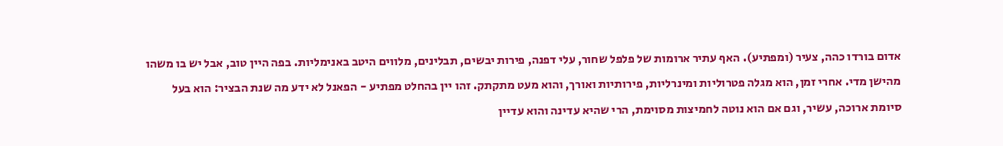אדום בורדו כהה, צעיר (ומפתיע). האף עתיר ארומות של פלפל שחור, עלי דפנה, פירות יבשים, תבלינים, מלווים היטב באנימליות. בפה היין טוב, אבל יש בו משהו מהישן מדי. אחרי זמן, הוא מגלה פטרוליות ומינרליות, פירותיות ואורך, והוא מעט מתקתק. זהו יין בהחלט מפתיע - הפאנל לא ידע מה שנת הבציר: הוא בעל סיומת ארוכה, עשיר, וגם אם הוא נוטה לחמיצות מסוימת, הרי שהיא עדינה והוא עדיין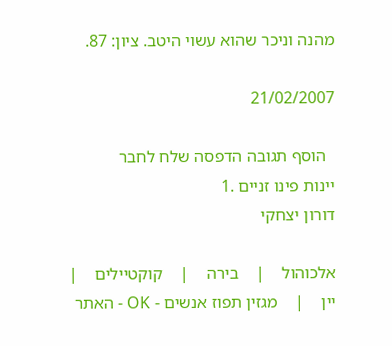מהנה וניכר שהוא עשוי היטב. ציון: 87.

21/02/2007

  הוסף תגובה הדפסה שלח לחבר
יינות פינו זניים .1
דורון יצחקי

אלכוהול    |    בירה    |    קוקטיילים    |    יין    |    מגזין תפוז אנשים - OK - האתר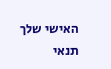האישי שלך
תנאי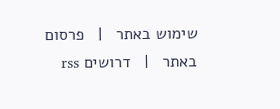שימוש באתר   |   פרסום באתר   |   דרושים rss